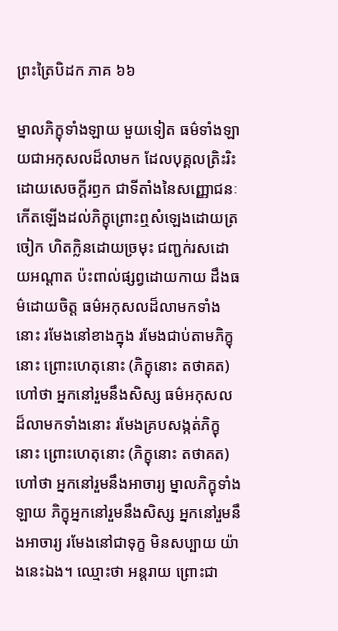ព្រះត្រៃបិដក ភាគ ៦៦

ម្នាលភិក្ខុទាំងឡាយ មួយទៀត ធម៌ទាំងឡាយជាអកុសលដ៏លាមក ដែលបុគ្គលត្រិះរិះដោយសេចក្តីរឭក ជាទីតាំងនៃសញ្ញោជនៈ កើតឡើងដល់ភិក្ខុព្រោះឮសំឡេងដោយត្រចៀក ហិតក្លិនដោយច្រមុះ ជញ្ជក់រសដោយអណ្តាត ប៉ះពាល់ផ្សព្វដោយកាយ ដឹងធម៌ដោយចិត្ត ធម៌អកុសលដ៏លាមកទាំងនោះ រមែងនៅខាងក្នុង រមែងជាប់តាមភិក្ខុនោះ ព្រោះហេតុនោះ (ភិក្ខុនោះ តថាគត) ហៅថា អ្នកនៅរួមនឹងសិស្ស ធម៌អកុសលដ៏លាមកទាំងនោះ រមែងគ្របសង្កត់ភិក្ខុនោះ ព្រោះហេតុនោះ (ភិក្ខុនោះ តថាគត) ហៅថា អ្នកនៅរួមនឹងអាចារ្យ ម្នាលភិក្ខុទាំងឡាយ ភិក្ខុអ្នកនៅរួមនឹងសិស្ស អ្នកនៅរួមនឹងអាចារ្យ រមែងនៅជាទុក្ខ មិនសប្បាយ យ៉ាងនេះឯង។ ឈ្មោះថា អន្តរាយ ព្រោះជា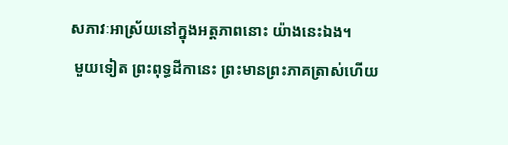សភាវៈអាស្រ័យនៅក្នុងអត្តភាពនោះ យ៉ាងនេះឯង។
 មួយទៀត ព្រះពុទ្ធដីកានេះ ព្រះមានព្រះភាគត្រាស់ហើយ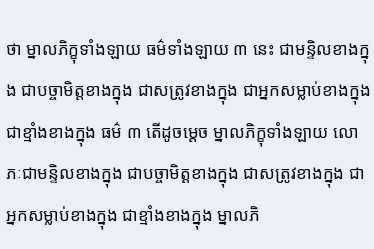ថា ម្នាលភិក្ខុទាំងឡាយ ធម៌ទាំងឡាយ ៣ នេះ ជាមន្ទិលខាងក្នុង ជាបច្ចាមិត្តខាងក្នុង ជាសត្រូវខាងក្នុង ជាអ្នកសម្លាប់ខាងក្នុង ជាខ្មាំងខាងក្នុង ធម៌ ៣ តើដូចម្តេច ម្នាលភិក្ខុទាំងឡាយ លោភៈជាមន្ទិលខាងក្នុង ជាបច្ចាមិត្តខាងក្នុង ជាសត្រូវខាងក្នុង ជាអ្នកសម្លាប់ខាងក្នុង ជាខ្មាំងខាងក្នុង ម្នាលភិ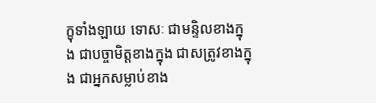ក្ខុទាំងឡាយ ទោសៈ ជាមន្ទិលខាងក្នុង ជាបច្ចាមិត្តខាងក្នុង ជាសត្រូវខាងក្នុង ជាអ្នកសម្លាប់ខាង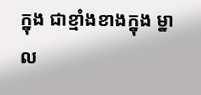ក្នុង ជាខ្មាំងខាងក្នុង ម្នាល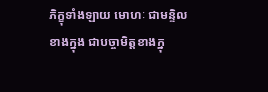ភិក្ខុទាំងឡាយ មោហៈ ជាមន្ទិលខាងក្នុង ជាបច្ចាមិត្តខាងក្នុ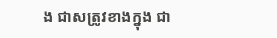ង ជាសត្រូវខាងក្នុង ជា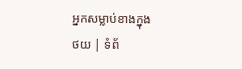អ្នកសម្លាប់ខាងក្នុង
ថយ | ទំព័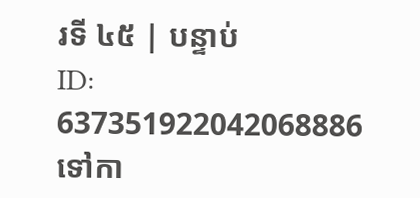រទី ៤៥ | បន្ទាប់
ID: 637351922042068886
ទៅកា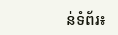ន់ទំព័រ៖